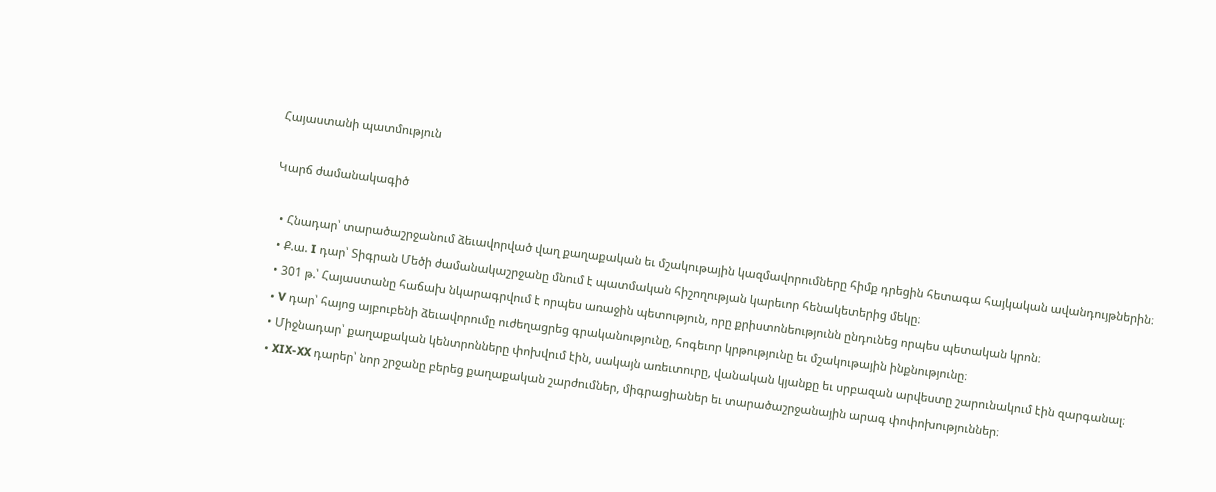Հայաստանի պատմություն

Կարճ ժամանակագիծ

  • Հնադար՝ տարածաշրջանում ձեւավորված վաղ քաղաքական եւ մշակութային կազմավորումները հիմք դրեցին հետագա հայկական ավանդույթներին։
  • Ք.ա. I դար՝ Տիգրան Մեծի ժամանակաշրջանը մնում է պատմական հիշողության կարեւոր հենակետերից մեկը։
  • 301 թ.՝ Հայաստանը հաճախ նկարագրվում է որպես առաջին պետություն, որը քրիստոնեությունն ընդունեց որպես պետական կրոն։
  • V դար՝ հայոց այբուբենի ձեւավորումը ուժեղացրեց գրականությունը, հոգեւոր կրթությունը եւ մշակութային ինքնությունը։
  • Միջնադար՝ քաղաքական կենտրոնները փոխվում էին, սակայն առեւտուրը, վանական կյանքը եւ սրբազան արվեստը շարունակում էին զարգանալ։
  • XIX-XX դարեր՝ նոր շրջանը բերեց քաղաքական շարժումներ, միգրացիաներ եւ տարածաշրջանային արագ փոփոխություններ։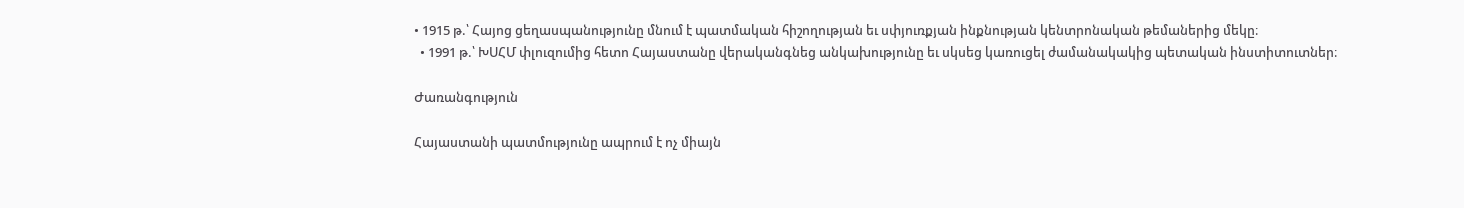• 1915 թ.՝ Հայոց ցեղասպանությունը մնում է պատմական հիշողության եւ սփյուռքյան ինքնության կենտրոնական թեմաներից մեկը։
  • 1991 թ.՝ ԽՍՀՄ փլուզումից հետո Հայաստանը վերականգնեց անկախությունը եւ սկսեց կառուցել ժամանակակից պետական ինստիտուտներ։

Ժառանգություն

Հայաստանի պատմությունը ապրում է ոչ միայն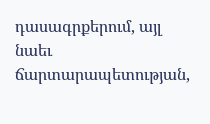դասագրքերում, այլ նաեւ ճարտարապետության,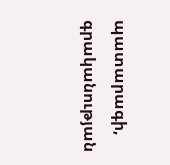պատարագի, գրականության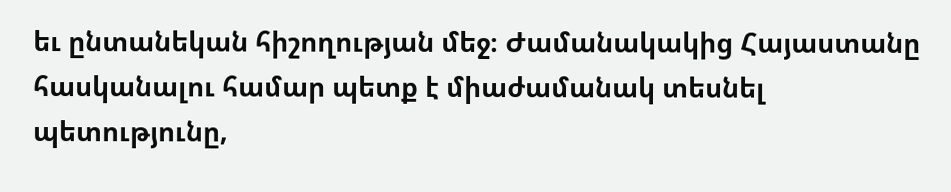եւ ընտանեկան հիշողության մեջ։ Ժամանակակից Հայաստանը հասկանալու համար պետք է միաժամանակ տեսնել պետությունը,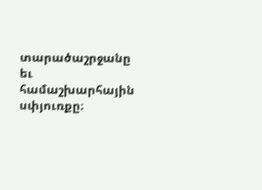տարածաշրջանը եւ համաշխարհային սփյուռքը։